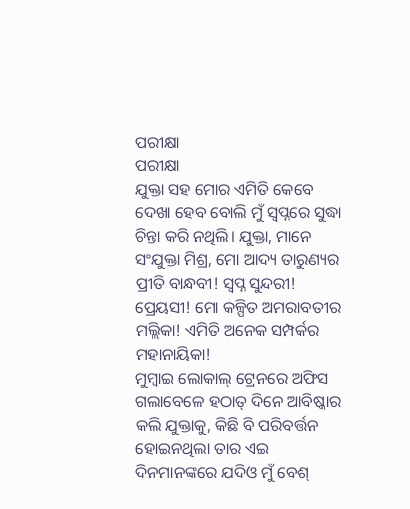ପରୀକ୍ଷା
ପରୀକ୍ଷା
ଯୁକ୍ତା ସହ ମୋର ଏମିତି କେବେ ଦେଖା ହେବ ବୋଲି ମୁଁ ସ୍ୱପ୍ନରେ ସୁଦ୍ଧା ଚିନ୍ତା କରି ନଥିଲି। ଯୁକ୍ତା, ମାନେ ସଂଯୁକ୍ତା ମିଶ୍ର, ମୋ ଆଦ୍ୟ ତାରୁଣ୍ୟର ପ୍ରୀତି ବାନ୍ଧବୀ! ସ୍ୱପ୍ନ ସୁନ୍ଦରୀ! ପ୍ରେୟସୀ! ମୋ କଳ୍ପିତ ଅମରାବତୀର ମଲ୍ଲିକା! ଏମିତି ଅନେକ ସମ୍ପର୍କର ମହାନାୟିକା!
ମୁମ୍ବାଇ ଲୋକାଲ୍ ଟ୍ରେନରେ ଅଫିସ ଗଲାବେଳେ ହଠାତ୍ ଦିନେ ଆବିଷ୍କାର କଲି ଯୁକ୍ତାକୁ, କିଛି ବି ପରିବର୍ତ୍ତନ ହୋଇନଥିଲା ତାର ଏଇ ଦିନମାନଙ୍କରେ ଯଦିଓ ମୁଁ ବେଶ୍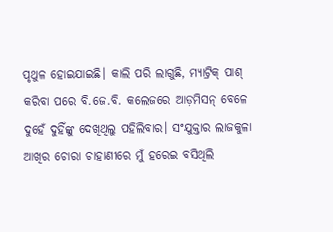ପୃଥୁଳ ହୋଇଯାଇଛି। କାଲି ପରି ଲାଗୁଛି, ମ୍ୟାଟ୍ରିକ୍ ପାଶ୍ କରିବା ପରେ ବି.ଜେ.ବି. କଲେଜରେ ଆଡ଼ମିସନ୍ ବେଳେ ଦୁହେଁ ଦୁହିଁଙ୍କୁ ଦେଖିଥିଲୁ ପହିଲିବାର। ସଂଯୁକ୍ତାର ଲାଜକୁଳା ଆଖିର ଚୋରା ଚାହାଣୀରେ ମୁଁ ହରେଇ ବସିଥିଲି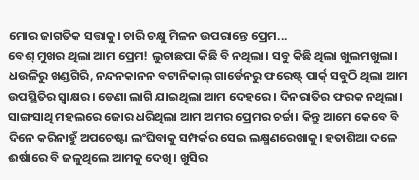ମୋର ଜାଗତିକ ସତ୍ତାକୁ। ଚାରି ଚକ୍ଷୁ ମିଳନ ଉପରାନ୍ତେ ପ୍ରେମ...
ବେଶ୍ ମୁଖର ଥିଲା ଆମ ପ୍ରେମ! ଲୁଚାଛପା କିଛି ବି ନଥିଲା। ସବୁ କିଛି ଥିଲା ଖୁଲମଖୁଲା। ଧଉଳିରୁ ଖଣ୍ଡଗିରି, ନନ୍ଦନକାନନ ବଟାନିକାଲ୍ ଗାର୍ଡେନରୁ ଫରେଷ୍ଟ୍ ପାର୍କ୍ ସବୁଠି ଥିଲା ଆମ ଉପସ୍ଥିତିର ସ୍ୱାକ୍ଷର। ଡେଣା ଲାଗି ଯାଇଥିଲା ଆମ ଦେହରେ। ଦିନରାତିର ଫରକ ନଥିଲା। ସାଙ୍ଗସାଥି ମହଲରେ ଜୋର ଧରିଥିଲା ଆମ ଅମର ପ୍ରେମର ଚର୍ଚ୍ଚା। କିନ୍ତୁ ଆମେ କେବେ ବି ଦିନେ କରିନାହୁଁ ଅପଚେଷ୍ଟା ଲଂଘିବାକୁ ସମ୍ପର୍କର ସେଇ ଲକ୍ଷ୍ମଣରେଖାକୁ। ହତାଶିଆ ଦଳେ ଈର୍ଷାରେ ବି ଜଳୁଥିଲେ ଆମକୁ ଦେଖି। ଖୁସିର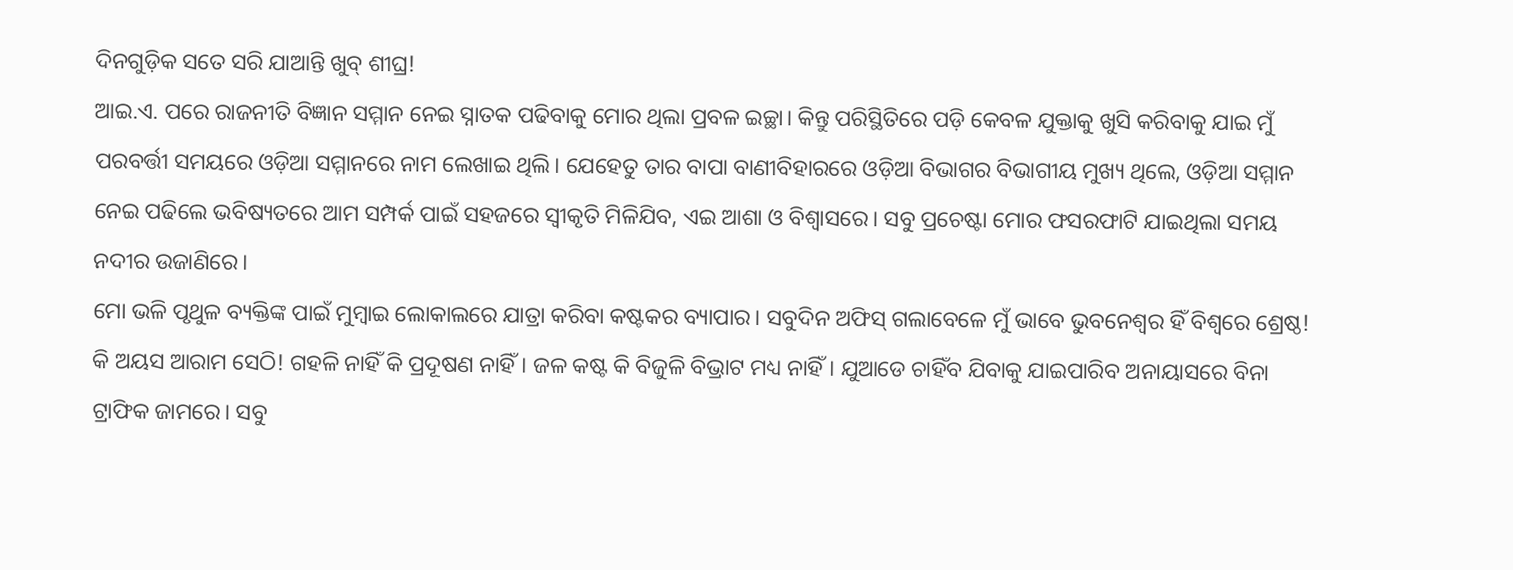ଦିନଗୁଡ଼ିକ ସତେ ସରି ଯାଆନ୍ତି ଖୁବ୍ ଶୀଘ୍ର!
ଆଇ.ଏ. ପରେ ରାଜନୀତି ବିଜ୍ଞାନ ସମ୍ମାନ ନେଇ ସ୍ନାତକ ପଢିବାକୁ ମୋର ଥିଲା ପ୍ରବଳ ଇଚ୍ଛା। କିନ୍ତୁ ପରିସ୍ଥିତିରେ ପଡ଼ି କେବଳ ଯୁକ୍ତାକୁ ଖୁସି କରିବାକୁ ଯାଇ ମୁଁ ପରବର୍ତ୍ତୀ ସମୟରେ ଓଡ଼ିଆ ସମ୍ମାନରେ ନାମ ଲେଖାଇ ଥିଲି। ଯେହେତୁ ତାର ବାପା ବାଣୀବିହାରରେ ଓଡ଼ିଆ ବିଭାଗର ବିଭାଗୀୟ ମୁଖ୍ୟ ଥିଲେ, ଓଡ଼ିଆ ସମ୍ମାନ ନେଇ ପଢିଲେ ଭବିଷ୍ୟତରେ ଆମ ସମ୍ପର୍କ ପାଇଁ ସହଜରେ ସ୍ୱୀକୃତି ମିଳିଯିବ, ଏଇ ଆଶା ଓ ବିଶ୍ୱାସରେ। ସବୁ ପ୍ରଚେଷ୍ଟା ମୋର ଫସରଫାଟି ଯାଇଥିଲା ସମୟ ନଦୀର ଉଜାଣିରେ।
ମୋ ଭଳି ପୃଥୁଳ ବ୍ୟକ୍ତିଙ୍କ ପାଇଁ ମୁମ୍ବାଇ ଲୋକାଲରେ ଯାତ୍ରା କରିବା କଷ୍ଟକର ବ୍ୟାପାର। ସବୁଦିନ ଅଫିସ୍ ଗଲାବେଳେ ମୁଁ ଭାବେ ଭୁବନେଶ୍ଵର ହିଁ ବିଶ୍ୱରେ ଶ୍ରେଷ୍ଠ! କି ଅୟସ ଆରାମ ସେଠି! ଗହଳି ନାହିଁ କି ପ୍ରଦୂଷଣ ନାହିଁ। ଜଳ କଷ୍ଟ କି ବିଜୁଳି ବିଭ୍ରାଟ ମଧ୍ୟ ନାହିଁ। ଯୁଆଡେ ଚାହିଁବ ଯିବାକୁ ଯାଇପାରିବ ଅନାୟାସରେ ବିନା ଟ୍ରାଫିକ ଜାମରେ। ସବୁ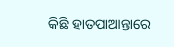କିଛି ହାତପାଆନ୍ତାରେ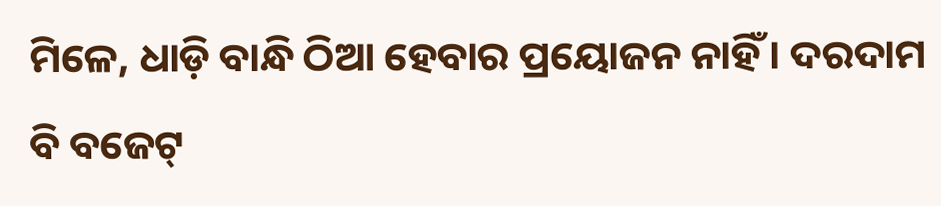ମିଳେ, ଧାଡ଼ି ବାନ୍ଧି ଠିଆ ହେବାର ପ୍ରୟୋଜନ ନାହିଁ। ଦରଦାମ ବି ବଜେଟ୍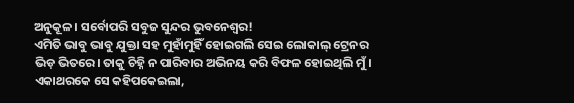ଅନୁକୂଳ। ସର୍ବୋପରି ସବୁଜ ସୁନ୍ଦର ଭୁବନେଶ୍ବର!
ଏମିତି ଭାବୁ ଭାବୁ ଯୁକ୍ତା ସହ ମୁହାଁମୁହିଁ ହୋଇଗଲି ସେଇ ଲୋକାଲ୍ ଟ୍ରେନର ଭିଡ଼ ଭିତରେ। ତାକୁ ଚିହ୍ନି ନ ପାରିବାର ଅଭିନୟ କରି ବିଫଳ ହୋଇଥିଲି ମୁଁ। ଏକାଥରକେ ସେ କହିପକେଇଲା,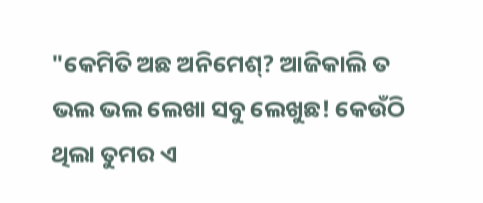"କେମିତି ଅଛ ଅନିମେଶ୍? ଆଜିକାଲି ତ ଭଲ ଭଲ ଲେଖା ସବୁ ଲେଖୁଛ! କେଉଁଠି ଥିଲା ତୁମର ଏ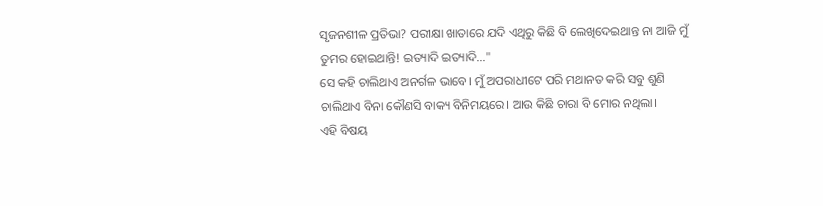ସୃଜନଶୀଳ ପ୍ରତିଭା? ପରୀକ୍ଷା ଖାତାରେ ଯଦି ଏଥିରୁ କିଛି ବି ଲେଖିଦେଇଥାନ୍ତ ନା ଆଜି ମୁଁ ତୁମର ହୋଇଥାନ୍ତି! ଇତ୍ୟାଦି ଇତ୍ୟାଦି..."
ସେ କହି ଚାଲିଥାଏ ଅନର୍ଗଳ ଭାବେ। ମୁଁ ଅପରାଧୀଟେ ପରି ମଥାନତ କରି ସବୁ ଶୁଣି ଚାଲିଥାଏ ବିନା କୌଣସି ବାକ୍ୟ ବିନିମୟରେ। ଆଉ କିଛି ଚାରା ବି ମୋର ନଥିଲା।
ଏହି ବିଷୟ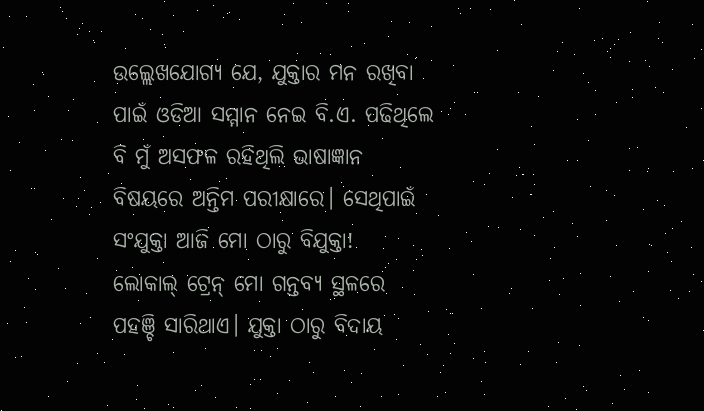ଉଲ୍ଲେଖଯୋଗ୍ୟ ଯେ, ଯୁକ୍ତାର ମନ ରଖିବା ପାଇଁ ଓଡିଆ ସମ୍ମାନ ନେଇ ବି.ଏ. ପଢିଥିଲେ ବି ମୁଁ ଅସଫଳ ରହିଥିଲି ଭାଷାଜ୍ଞାନ ବିଷୟରେ ଅନ୍ତିମ ପରୀକ୍ଷାରେ। ସେଥିପାଇଁ ସଂଯୁକ୍ତା ଆଜି ମୋ ଠାରୁ ବିଯୁକ୍ତା!
ଲୋକାଲ୍ ଟ୍ରେନ୍ ମୋ ଗନ୍ତବ୍ୟ ସ୍ଥଳରେ ପହଞ୍ଚି ସାରିଥାଏ। ଯୁକ୍ତା ଠାରୁ ବିଦାୟ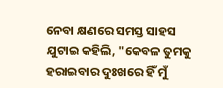ନେବା କ୍ଷଣରେ ସମସ୍ତ ସାହସ ଯୁଟାଇ କହିଲି, "କେବଳ ତୁମକୁ ହରାଇବାର ଦୁଃଖରେ ହିଁ ମୁଁ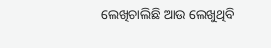ଲେଖିଚାଲିଛି ଆଉ ଲେଖୁଥିବି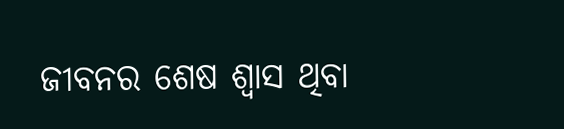ଜୀବନର ଶେଷ ଶ୍ୱାସ ଥିବା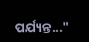ପର୍ଯ୍ୟନ୍ତ..."